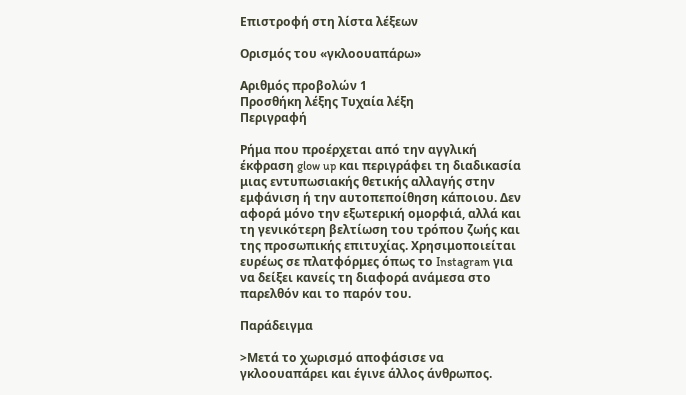Επιστροφή στη λίστα λέξεων

Ορισμός του «γκλοουαπάρω»

Αριθμός προβολών 1
Προσθήκη λέξης Τυχαία λέξη
Περιγραφή

Ρήμα που προέρχεται από την αγγλική έκφραση glow up και περιγράφει τη διαδικασία μιας εντυπωσιακής θετικής αλλαγής στην εμφάνιση ή την αυτοπεποίθηση κάποιου. Δεν αφορά μόνο την εξωτερική ομορφιά, αλλά και τη γενικότερη βελτίωση του τρόπου ζωής και της προσωπικής επιτυχίας. Χρησιμοποιείται ευρέως σε πλατφόρμες όπως το Instagram για να δείξει κανείς τη διαφορά ανάμεσα στο παρελθόν και το παρόν του.

Παράδειγμα

>Μετά το χωρισμό αποφάσισε να γκλοουαπάρει και έγινε άλλος άνθρωπος.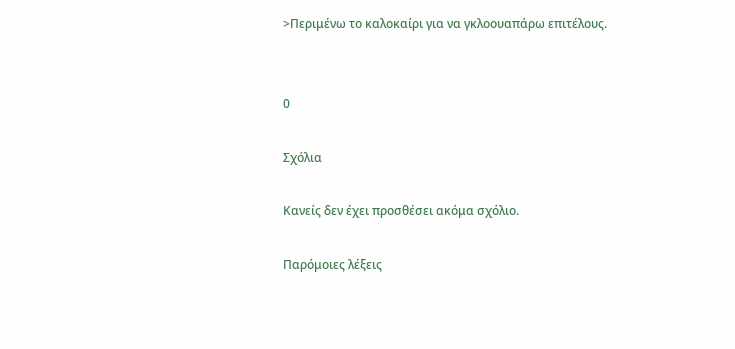>Περιμένω το καλοκαίρι για να γκλοουαπάρω επιτέλους.


0

Σχόλια

Κανείς δεν έχει προσθέσει ακόμα σχόλιο.

Παρόμοιες λέξεις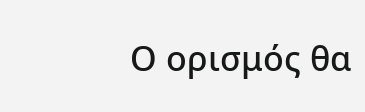Ο ορισμός θα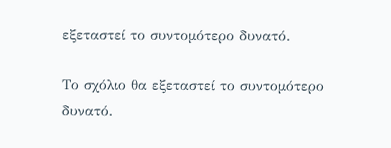εξεταστεί το συντομότερο δυνατό.

Το σχόλιο θα εξεταστεί το συντομότερο δυνατό.